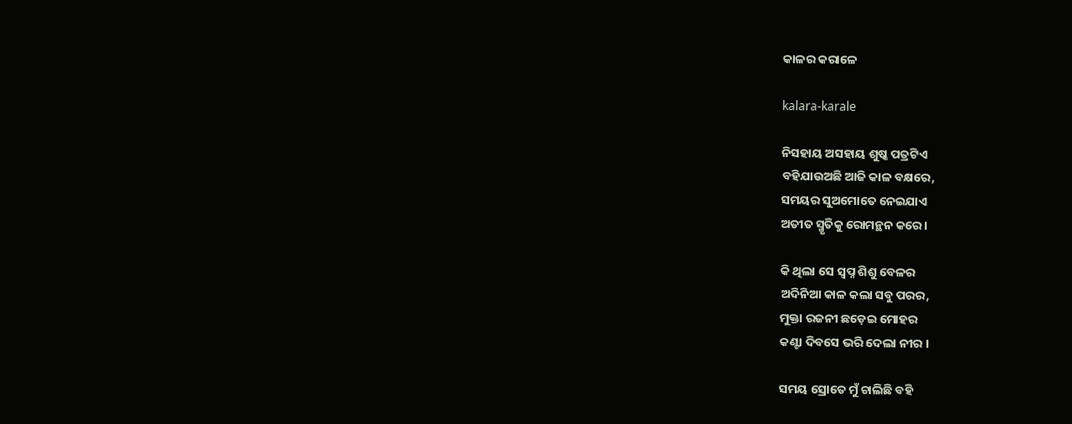କାଳର କରାଳେ

kalara-karale

ନିସହାୟ ଅସହାୟ ଶୁଷ୍କ ପତ୍ରଟିଏ
ବହିଯାଉଅଛି ଆଜି କାଳ ବକ୍ଷରେ,
ସମୟର ସୁଅମୋତେ ନେଇଯାଏ
ଅତୀତ ସ୍ମୃତିକୁ ରୋମନ୍ଥନ କରେ ।

କି ଥିଲା ସେ ସ୍ୱପ୍ନ ଶିଶୁ ବେଳର
ଅଦିନିଆ କାଳ କଲା ସବୁ ପରର,
ମୁକ୍ତା ରଜନୀ ଛଡ଼େଇ ମୋହର
କଣ୍ଟା ଦିବସେ ଭରି ଦେଲା ନୀର ।

ସମୟ ସ୍ରୋତେ ମୁଁ ଚାଲିଛି ବହି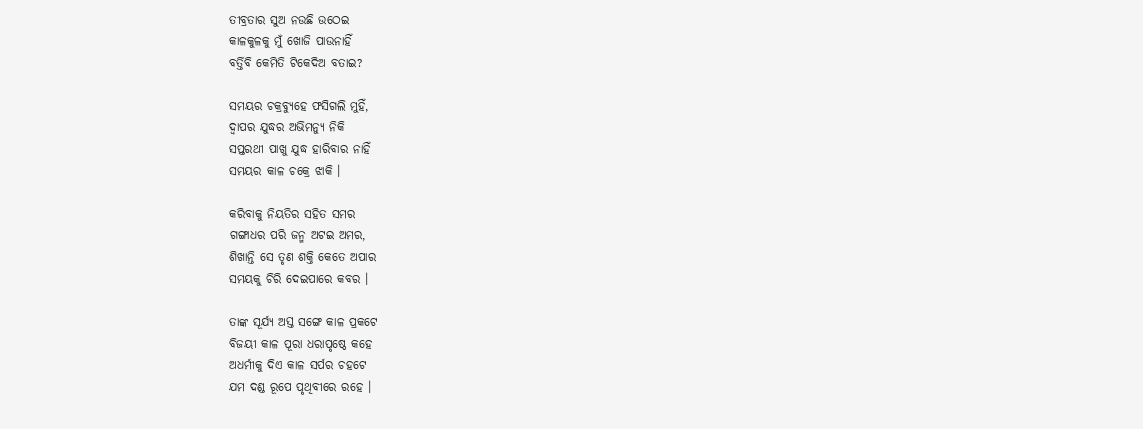ତୀବ୍ରତାର ସୁଅ ନଉଛି ଉଠେଇ
କାଳକୁଳକୁ ମୁଁ ଖୋଜି ପାଉନାହିଁ
ବର୍ତ୍ତିବି କେମିତି ଟିକେଦିଅ ବତାଇ?

ସମୟର ଚକ୍ରବ୍ୟୁହେ ଫସିଗଲି ମୁହିଁ,
ଦ୍ୱାପର ଯୁଦ୍ଧର ଅଭିମନ୍ୟୁ ନିକି
ସପ୍ତରଥୀ ପାଖୁ ଯୁଦ୍ଧ ହାରିବାର ନାହିଁ
ସମୟର କାଳ ଚକ୍ରେ ଝାକି ।

କରିବାକୁ ନିୟତିର ସହିତ ସମର
ଗଙ୍ଗାଧର ପରି ଜନ୍ମ ଅଟଇ ଅମର,
ଶିଖାନ୍ତି ସେ ତୃଣ ଶକ୍ତି କେତେ ଅପାର
ସମୟକୁ ଚିରି ଦେଇପାରେ କବର ।

ତାଙ୍କ ସୂର୍ଯ୍ୟ ଅସ୍ତ ସଙ୍ଗେ କାଳ ପ୍ରକଟେ
ବିଜୟୀ କାଳ ପୂରା ଧରାପୃଷ୍ଠେ କହେ
ଅଧର୍ମୀକୁ ଦିଏ କାଳ ସର୍ପର ଚହଟେ
ଯମ ଦଣ୍ଡ ରୂପେ ପୃଥିବୀରେ ରହେ ।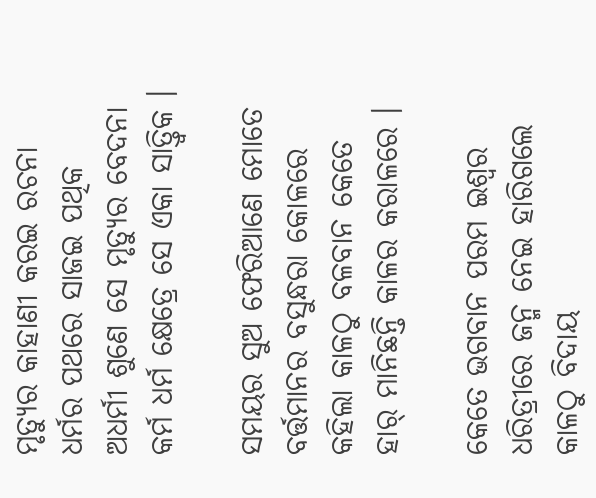ମୃତ୍ୟୁର କାହାଣୀ କରଇ ରଚନା
ଧର୍ମର ପଥରେ ସାଜଇ ପଥିକ
ଅଧର୍ମୀ ଶୁଣେ ସେ ମୃତ୍ୟୁର ବେଦନା
କର୍ମ ଧର୍ମ କ୍ଷେତ୍ରେ ସେ ଏକା ସାତ୍ତ୍ୱିକ ।

ସମୟର ସୁଅ ଫେରିଆଣେ ମୋତେ
ବର୍ତ୍ତମାନର ବସୁନ୍ଧରା କୋଳରେ
କହିଲା କାଳଠୁ ବଳବାନ କେତେ
ହାର୍ ମାନିଛନ୍ତି କାଳର କରାଳରେ ।

କେତେ ଭଗବାନ ପରମ ଇଶ୍ୱର
ଧରିତ୍ରୀରେ ଜନ୍ମ ନେଇ ହାରିଗଲେ
କାଳଠୁ ବିଦାୟ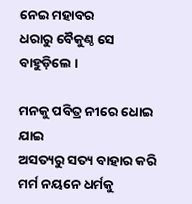ନେଇ ମହାବର
ଧରାରୁ ବୈକୁଣ୍ଠ ସେ ବାହୁଡ଼ିଲେ ।

ମନକୁ ପବିତ୍ର ନୀରେ ଧୋଇ ଯାଇ
ଅସତ୍ୟରୁ ସତ୍ୟ ବାହାର କରି
ମର୍ମ ନୟନେ ଧର୍ମକୁ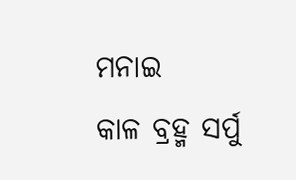ମନାଇ
କାଳ ବ୍ରହ୍ମ ସର୍ପୁ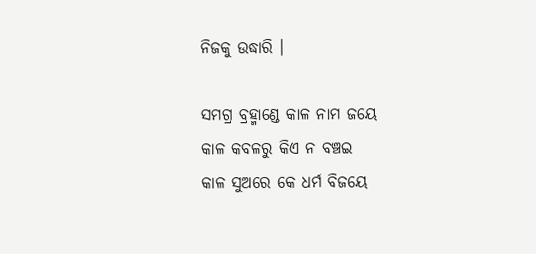ନିଜକୁ ଉଦ୍ଧାରି ।

ସମଗ୍ର ବ୍ରହ୍ମାଣ୍ଡେ କାଳ ନାମ ଜୟେ
କାଳ କବଳରୁ କିଏ ନ ବଞ୍ଚଇ
କାଳ ସୁଅରେ କେ ଧର୍ମ ବିଜୟେ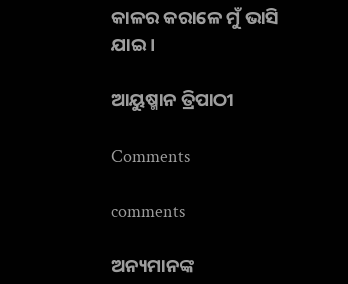କାଳର କରାଳେ ମୁଁ ଭାସି ଯାଇ ।

ଆୟୁଷ୍ମାନ ତ୍ରିପାଠୀ

Comments

comments

ଅନ୍ୟମାନଙ୍କ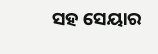ସହ ସେୟାର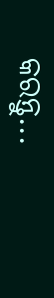କରନ୍ତୁ...